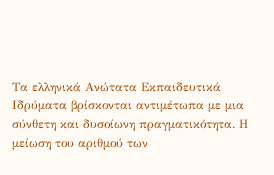Τα ελληνικά Ανώτατα Εκπαιδευτικά Ιδρύματα βρίσκονται αντιμέτωπα με μια σύνθετη και δυσοίωνη πραγματικότητα. Η μείωση του αριθμού των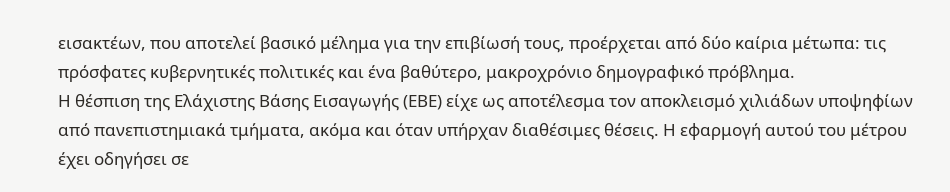εισακτέων, που αποτελεί βασικό μέλημα για την επιβίωσή τους, προέρχεται από δύο καίρια μέτωπα: τις πρόσφατες κυβερνητικές πολιτικές και ένα βαθύτερο, μακροχρόνιο δημογραφικό πρόβλημα.
Η θέσπιση της Ελάχιστης Βάσης Εισαγωγής (ΕΒΕ) είχε ως αποτέλεσμα τον αποκλεισμό χιλιάδων υποψηφίων από πανεπιστημιακά τμήματα, ακόμα και όταν υπήρχαν διαθέσιμες θέσεις. Η εφαρμογή αυτού του μέτρου έχει οδηγήσει σε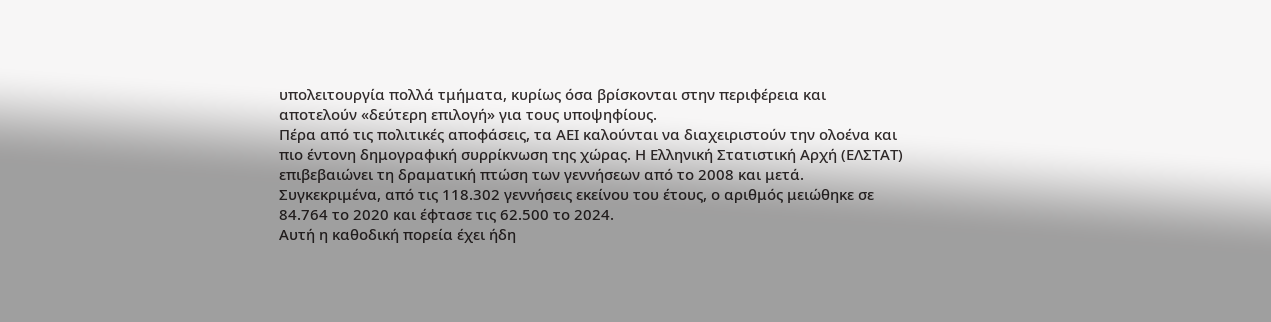υπολειτουργία πολλά τμήματα, κυρίως όσα βρίσκονται στην περιφέρεια και αποτελούν «δεύτερη επιλογή» για τους υποψηφίους.
Πέρα από τις πολιτικές αποφάσεις, τα ΑΕΙ καλούνται να διαχειριστούν την ολοένα και πιο έντονη δημογραφική συρρίκνωση της χώρας. Η Ελληνική Στατιστική Αρχή (ΕΛΣΤΑΤ) επιβεβαιώνει τη δραματική πτώση των γεννήσεων από το 2008 και μετά. Συγκεκριμένα, από τις 118.302 γεννήσεις εκείνου του έτους, ο αριθμός μειώθηκε σε 84.764 το 2020 και έφτασε τις 62.500 το 2024.
Αυτή η καθοδική πορεία έχει ήδη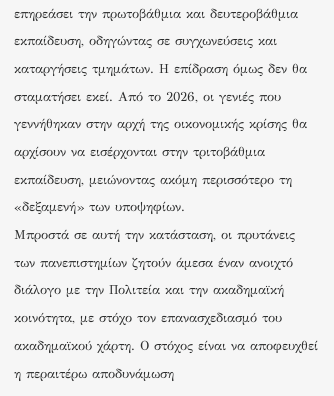επηρεάσει την πρωτοβάθμια και δευτεροβάθμια εκπαίδευση, οδηγώντας σε συγχωνεύσεις και καταργήσεις τμημάτων. Η επίδραση όμως δεν θα σταματήσει εκεί. Από το 2026, οι γενιές που γεννήθηκαν στην αρχή της οικονομικής κρίσης θα αρχίσουν να εισέρχονται στην τριτοβάθμια εκπαίδευση, μειώνοντας ακόμη περισσότερο τη «δεξαμενή» των υποψηφίων.
Μπροστά σε αυτή την κατάσταση, οι πρυτάνεις των πανεπιστημίων ζητούν άμεσα έναν ανοιχτό διάλογο με την Πολιτεία και την ακαδημαϊκή κοινότητα, με στόχο τον επανασχεδιασμό του ακαδημαϊκού χάρτη. Ο στόχος είναι να αποφευχθεί η περαιτέρω αποδυνάμωση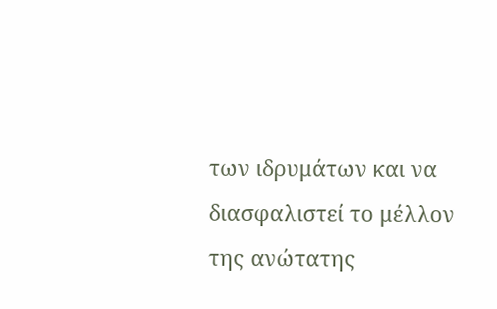των ιδρυμάτων και να διασφαλιστεί το μέλλον της ανώτατης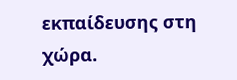εκπαίδευσης στη χώρα.